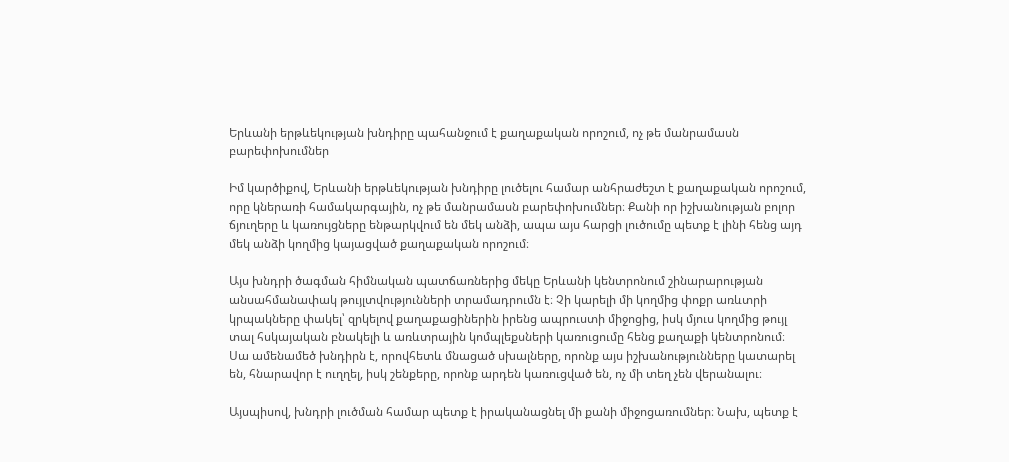Երևանի երթևեկության խնդիրը պահանջում է քաղաքական որոշում, ոչ թե մանրամասն բարեփոխումներ

Իմ կարծիքով, Երևանի երթևեկության խնդիրը լուծելու համար անհրաժեշտ է քաղաքական որոշում, որը կներառի համակարգային, ոչ թե մանրամասն բարեփոխումներ։ Քանի որ իշխանության բոլոր ճյուղերը և կառույցները ենթարկվում են մեկ անձի, ապա այս հարցի լուծումը պետք է լինի հենց այդ մեկ անձի կողմից կայացված քաղաքական որոշում։

Այս խնդրի ծագման հիմնական պատճառներից մեկը Երևանի կենտրոնում շինարարության անսահմանափակ թույլտվությունների տրամադրումն է։ Չի կարելի մի կողմից փոքր առևտրի կրպակները փակել՝ զրկելով քաղաքացիներին իրենց ապրուստի միջոցից, իսկ մյուս կողմից թույլ տալ հսկայական բնակելի և առևտրային կոմպլեքսների կառուցումը հենց քաղաքի կենտրոնում։ Սա ամենամեծ խնդիրն է, որովհետև մնացած սխալները, որոնք այս իշխանությունները կատարել են, հնարավոր է ուղղել, իսկ շենքերը, որոնք արդեն կառուցված են, ոչ մի տեղ չեն վերանալու։

Այսպիսով, խնդրի լուծման համար պետք է իրականացնել մի քանի միջոցառումներ։ Նախ, պետք է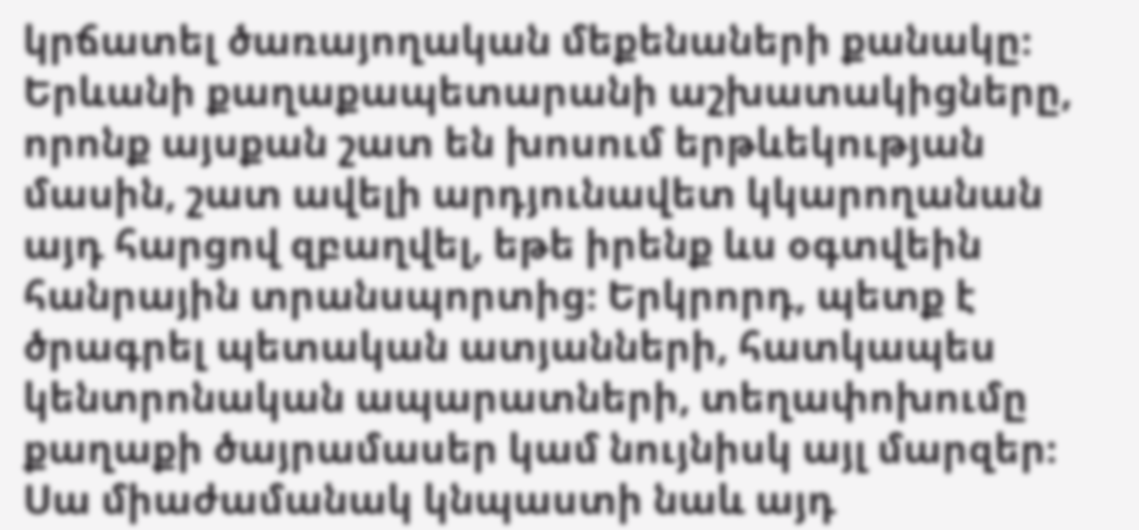կրճատել ծառայողական մեքենաների քանակը։ Երևանի քաղաքապետարանի աշխատակիցները, որոնք այսքան շատ են խոսում երթևեկության մասին, շատ ավելի արդյունավետ կկարողանան այդ հարցով զբաղվել, եթե իրենք ևս օգտվեին հանրային տրանսպորտից։ Երկրորդ, պետք է ծրագրել պետական ատյանների, հատկապես կենտրոնական ապարատների, տեղափոխումը քաղաքի ծայրամասեր կամ նույնիսկ այլ մարզեր։ Սա միաժամանակ կնպաստի նաև այդ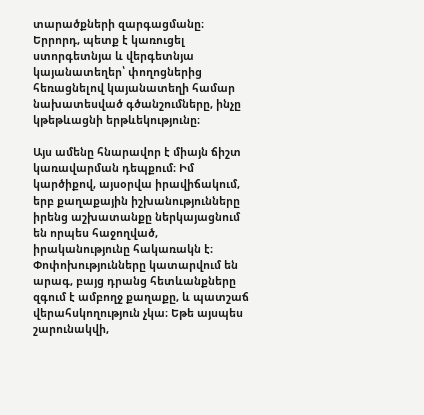տարածքների զարգացմանը։ Երրորդ, պետք է կառուցել ստորգետնյա և վերգետնյա կայանատեղեր՝ փողոցներից հեռացնելով կայանատեղի համար նախատեսված գծանշումները, ինչը կթեթևացնի երթևեկությունը։

Այս ամենը հնարավոր է միայն ճիշտ կառավարման դեպքում։ Իմ կարծիքով, այսօրվա իրավիճակում, երբ քաղաքային իշխանությունները իրենց աշխատանքը ներկայացնում են որպես հաջողված, իրականությունը հակառակն է։ Փոփոխությունները կատարվում են արագ, բայց դրանց հետևանքները զգում է ամբողջ քաղաքը, և պատշաճ վերահսկողություն չկա։ Եթե այսպես շարունակվի,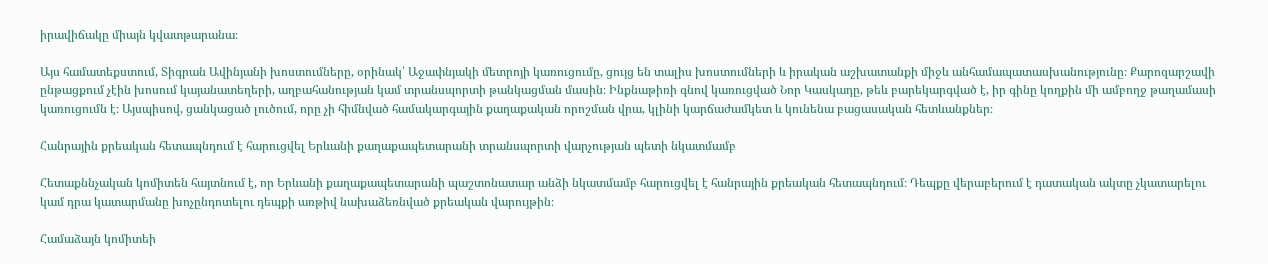իրավիճակը միայն կվատթարանա։

Այս համատեքստում, Տիգրան Ավինյանի խոստումները, օրինակ՝ Աջափնյակի մետրոյի կառուցումը, ցույց են տալիս խոստումների և իրական աշխատանքի միջև անհամապատասխանությունը։ Քարոզարշավի ընթացքում չէին խոսում կայանատեղերի, աղբահանության կամ տրանսպորտի թանկացման մասին։ Ինքնաթիռի գնով կառուցված Նոր Կասկադը, թեև բարեկարգված է, իր գինը կողքին մի ամբողջ թաղամասի կառուցումն է։ Այսպիսով, ցանկացած լուծում, որը չի հիմնված համակարգային քաղաքական որոշման վրա, կլինի կարճաժամկետ և կունենա բացասական հետևանքներ։

Հանրային քրեական հետապնդում է հարուցվել Երևանի քաղաքապետարանի տրանսպորտի վարչության պետի նկատմամբ

Հետաքննչական կոմիտեն հայտնում է, որ Երևանի քաղաքապետարանի պաշտոնատար անձի նկատմամբ հարուցվել է հանրային քրեական հետապնդում։ Դեպքը վերաբերում է դատական ակտը չկատարելու կամ դրա կատարմանը խոչընդոտելու դեպքի առթիվ նախաձեռնված քրեական վարույթին։

Համաձայն կոմիտեի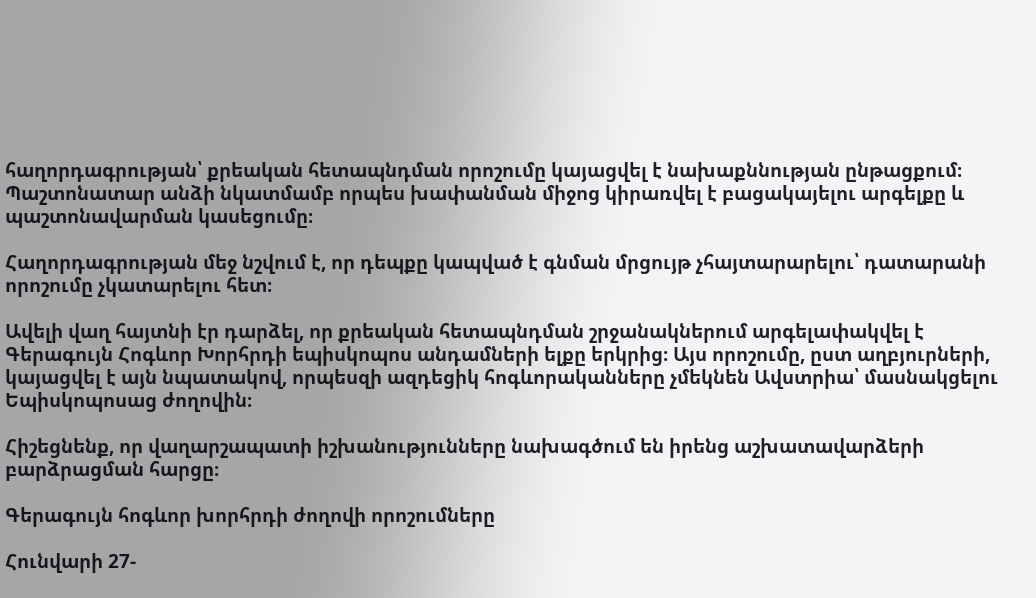հաղորդագրության՝ քրեական հետապնդման որոշումը կայացվել է նախաքննության ընթացքում։ Պաշտոնատար անձի նկատմամբ որպես խափանման միջոց կիրառվել է բացակայելու արգելքը և պաշտոնավարման կասեցումը։

Հաղորդագրության մեջ նշվում է, որ դեպքը կապված է գնման մրցույթ չհայտարարելու՝ դատարանի որոշումը չկատարելու հետ։

Ավելի վաղ հայտնի էր դարձել, որ քրեական հետապնդման շրջանակներում արգելափակվել է Գերագույն Հոգևոր Խորհրդի եպիսկոպոս անդամների ելքը երկրից։ Այս որոշումը, ըստ աղբյուրների, կայացվել է այն նպատակով, որպեսզի ազդեցիկ հոգևորականները չմեկնեն Ավստրիա՝ մասնակցելու Եպիսկոպոսաց ժողովին։

Հիշեցնենք, որ վաղարշապատի իշխանությունները նախագծում են իրենց աշխատավարձերի բարձրացման հարցը։

Գերագույն հոգևոր խորհրդի ժողովի որոշումները

Հունվարի 27-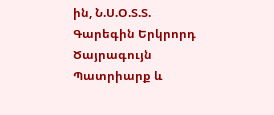ին, Ն.Ս.Օ.Տ.Տ. Գարեգին Երկրորդ Ծայրագույն Պատրիարք և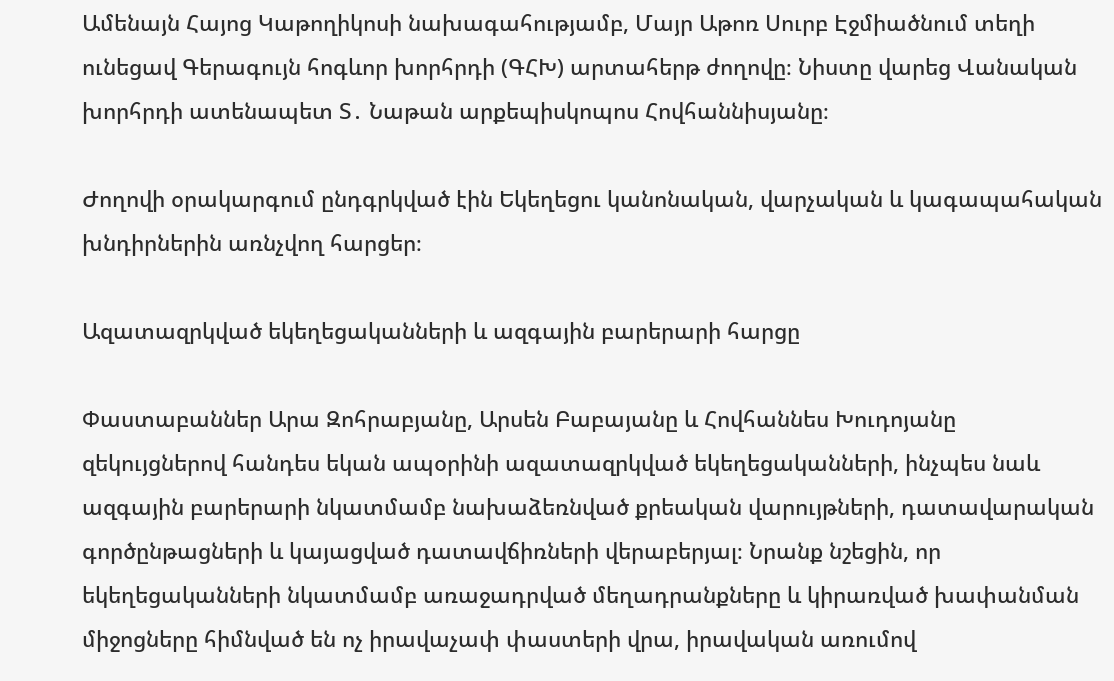Ամենայն Հայոց Կաթողիկոսի նախագահությամբ, Մայր Աթոռ Սուրբ Էջմիածնում տեղի ունեցավ Գերագույն հոգևոր խորհրդի (ԳՀԽ) արտահերթ ժողովը։ Նիստը վարեց Վանական խորհրդի ատենապետ Տ․ Նաթան արքեպիսկոպոս Հովհաննիսյանը։

Ժողովի օրակարգում ընդգրկված էին Եկեղեցու կանոնական, վարչական և կագապահական խնդիրներին առնչվող հարցեր։

Ազատազրկված եկեղեցականների և ազգային բարերարի հարցը

Փաստաբաններ Արա Զոհրաբյանը, Արսեն Բաբայանը և Հովհաննես Խուդոյանը զեկույցներով հանդես եկան ապօրինի ազատազրկված եկեղեցականների, ինչպես նաև ազգային բարերարի նկատմամբ նախաձեռնված քրեական վարույթների, դատավարական գործընթացների և կայացված դատավճիռների վերաբերյալ։ Նրանք նշեցին, որ եկեղեցականների նկատմամբ առաջադրված մեղադրանքները և կիրառված խափանման միջոցները հիմնված են ոչ իրավաչափ փաստերի վրա, իրավական առումով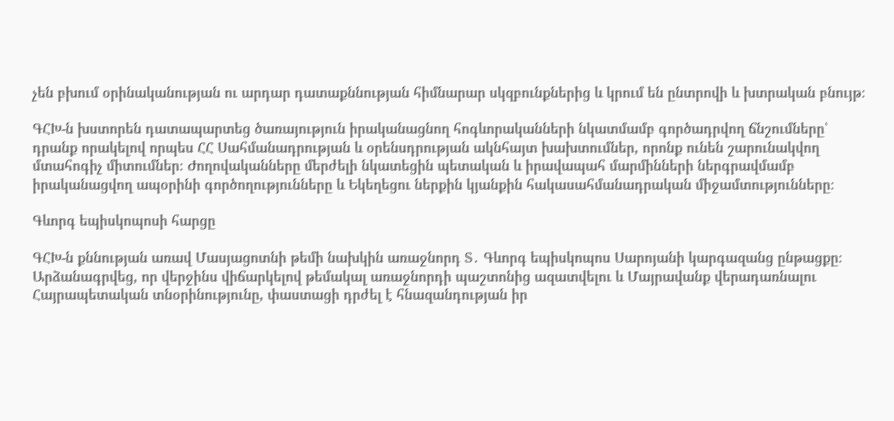չեն բխում օրինականության ու արդար դատաքննության հիմնարար սկզբունքներից և կրում են ընտրովի և խտրական բնույթ։

ԳՀԽ-ն խստորեն դատապարտեց ծառայություն իրականացնող հոգևորականների նկատմամբ գործադրվող ճնշումները՝ դրանք որակելով որպես ՀՀ Սահմանադրության և օրենսդրության ակնհայտ խախտումներ, որոնք ունեն շարունակվող մտահոգիչ միտումներ։ Ժողովականները մերժելի նկատեցին պետական և իրավապահ մարմինների ներգրավմամբ իրականացվող ապօրինի գործողությունները և Եկեղեցու ներքին կյանքին հակասահմանադրական միջամտությունները։

Գևորգ եպիսկոպոսի հարցը

ԳՀԽ-ն քննության առավ Մասյացոտնի թեմի նախկին առաջնորդ Տ․ Գևորգ եպիսկոպոս Սարոյանի կարգազանց ընթացքը։ Արձանագրվեց, որ վերջինս վիճարկելով թեմակալ առաջնորդի պաշտոնից ազատվելու և Մայրավանք վերադառնալու Հայրապետական տնօրինությունը, փաստացի դրժել է հնազանդության իր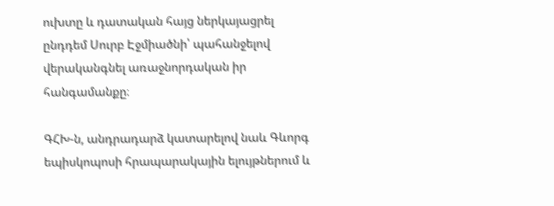ուխտը և դատական հայց ներկայացրել ընդդեմ Սուրբ Էջմիածնի՝ պահանջելով վերականգնել առաջնորդական իր հանգամանքը։

ԳՀԽ-ն, անդրադարձ կատարելով նաև Գևորգ եպիսկոպոսի հրապարակային ելույթներում և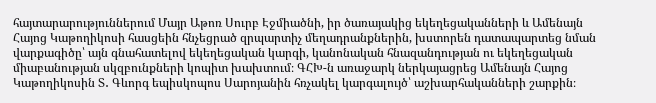հայտարարություններում Մայր Աթոռ Սուրբ Էջմիածնի, իր ծառայակից եկեղեցականների և Ամենայն Հայոց Կաթողիկոսի հասցեին հնչեցրած զրպարտիչ մեղադրանքներին, խստորեն դատապարտեց նման վարքագիծը՝ այն գնահատելով եկեղեցական կարգի, կանոնական հնազանդության ու եկեղեցական միաբանության սկզբունքների կոպիտ խախտում։ ԳՀԽ-ն առաջարկ ներկայացրեց Ամենայն Հայոց Կաթողիկոսին Տ․ Գևորգ եպիսկոպոս Սարոյանին հռչակել կարգալույծ՝ աշխարհականների շարքին։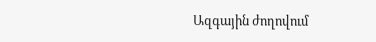Ազգային ժողովում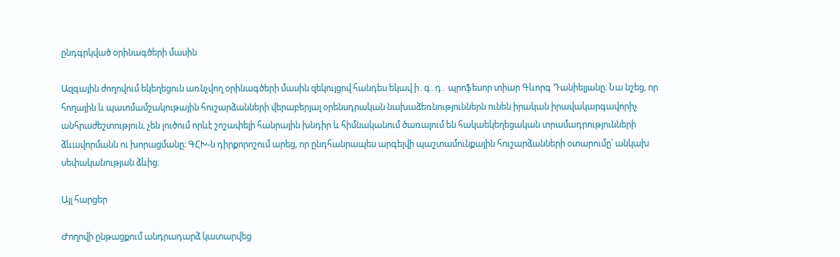ընդգրկված օրինագծերի մասին

Ազգային ժողովում եկեղեցուն առնչվող օրինագծերի մասին զեկույցով հանդես եկավ ի․գ․դ․ պրոֆեսոր տիար Գևորգ Դանիելյանը։ Նա նշեց, որ հողային և պատմամշակութային հուշարձանների վերաբերյալ օրենսդրական նախաձեռնություններն ունեն իրական իրավակարգավորիչ անհրաժեշտություն, չեն լուծում որևէ շոշափելի հանրային խնդիր և հիմնականում ծառայում են հակաեկեղեցական տրամադրությունների ձևավորմանն ու խորացմանը։ ԳՀԽ-ն դիրքորոշում արեց, որ ընդհանրապես արգելվի պաշտամունքային հուշարձանների օտարումը՝ անկախ սեփականության ձևից։

Այլ հարցեր

Ժողովի ընթացքում անդրադարձ կատարվեց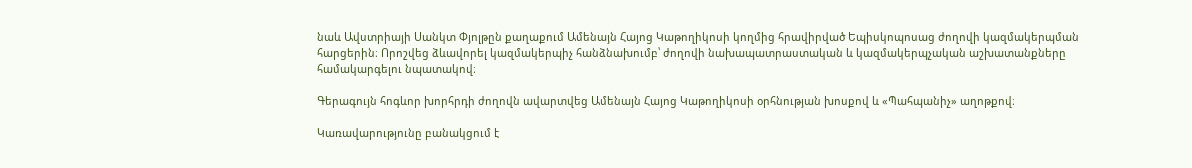նաև Ավստրիայի Սանկտ Փյոլթըն քաղաքում Ամենայն Հայոց Կաթողիկոսի կողմից հրավիրված Եպիսկոպոսաց ժողովի կազմակերպման հարցերին։ Որոշվեց ձևավորել կազմակերպիչ հանձնախումբ՝ ժողովի նախապատրաստական և կազմակերպչական աշխատանքները համակարգելու նպատակով։

Գերագույն հոգևոր խորհրդի ժողովն ավարտվեց Ամենայն Հայոց Կաթողիկոսի օրհնության խոսքով և «Պահպանիչ» աղոթքով։

Կառավարությունը բանակցում է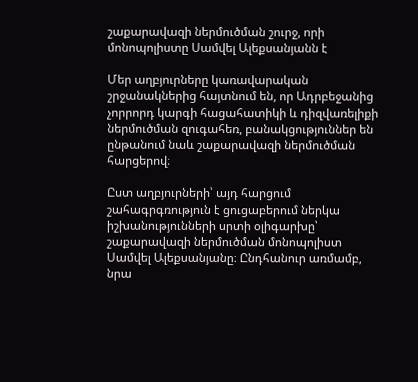շաքարավազի ներմուծման շուրջ, որի մոնոպոլիստը Սամվել Ալեքսանյանն է

Մեր աղբյուրները կառավարական շրջանակներից հայտնում են, որ Ադրբեջանից չորրորդ կարգի հացահատիկի և դիզվառելիքի ներմուծման զուգահեռ, բանակցություններ են ընթանում նաև շաքարավազի ներմուծման հարցերով։

Ըստ աղբյուրների՝ այդ հարցում շահագրգռություն է ցուցաբերում ներկա իշխանությունների սրտի օլիգարխը՝ շաքարավազի ներմուծման մոնոպոլիստ Սամվել Ալեքսանյանը։ Ընդհանուր առմամբ, նրա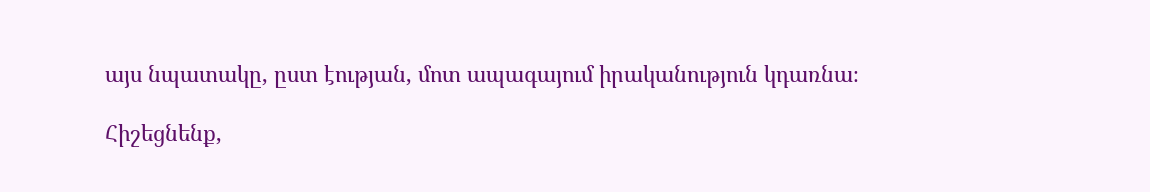այս նպատակը, ըստ էության, մոտ ապագայում իրականություն կդառնա։

Հիշեցնենք,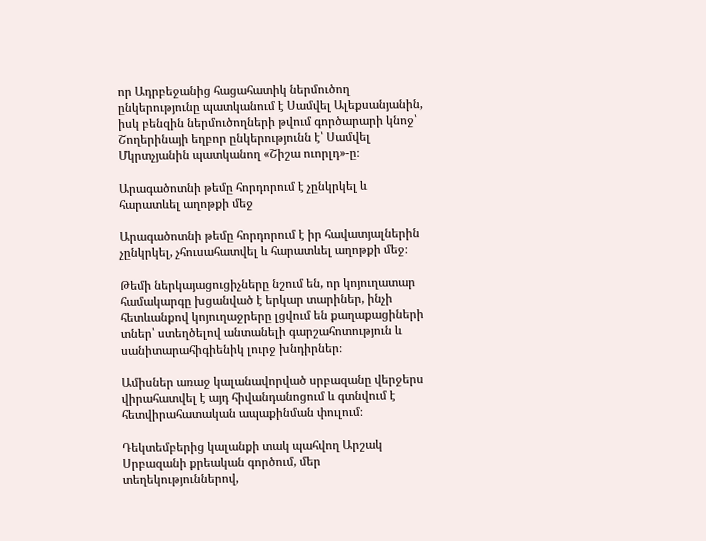որ Ադրբեջանից հացահատիկ ներմուծող ընկերությունը պատկանում է Սամվել Ալեքսանյանին, իսկ բենզին ներմուծողների թվում գործարարի կնոջ՝ Շողերինայի եղբոր ընկերությունն է՝ Սամվել Մկրտչյանին պատկանող «Շիշա ուորլդ»-ը։

Արագածոտնի թեմը հորդորում է չընկրկել և հարատևել աղոթքի մեջ

Արագածոտնի թեմը հորդորում է իր հավատյալներին չընկրկել, չհուսահատվել և հարատևել աղոթքի մեջ։

Թեմի ներկայացուցիչները նշում են, որ կոյուղատար համակարգը խցանված է երկար տարիներ, ինչի հետևանքով կոյուղաջրերը լցվում են քաղաքացիների տներ՝ ստեղծելով անտանելի գարշահոտություն և սանիտարահիգիենիկ լուրջ խնդիրներ։

Ամիսներ առաջ կալանավորված սրբազանը վերջերս վիրահատվել է այդ հիվանդանոցում և գտնվում է հետվիրահատական ապաքինման փուլում։

Դեկտեմբերից կալանքի տակ պահվող Արշակ Սրբազանի քրեական գործում, մեր տեղեկություններով,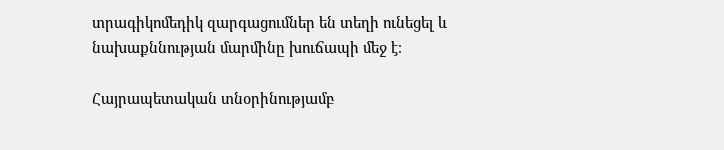տրագիկոմեդիկ զարգացումներ են տեղի ունեցել և նախաքննության մարմինը խուճապի մեջ է։

Հայրապետական տնօրինությամբ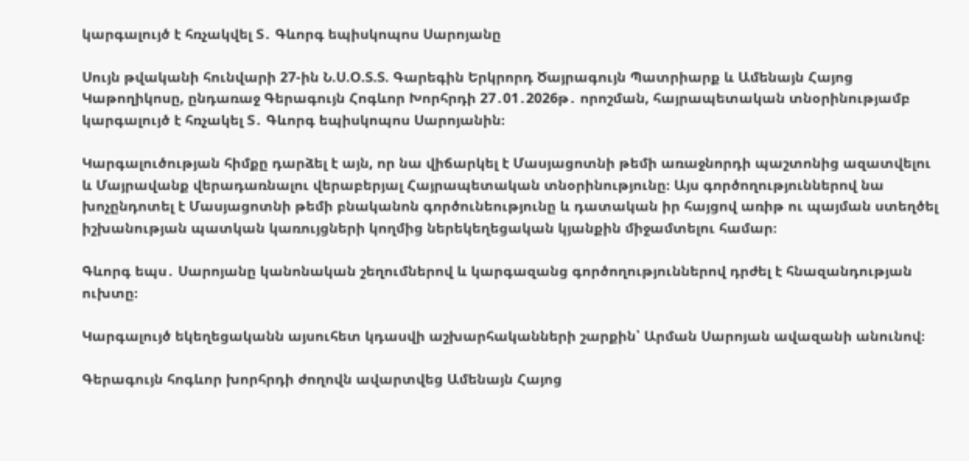կարգալույծ է հռչակվել Տ․ Գևորգ եպիսկոպոս Սարոյանը

Սույն թվականի հունվարի 27-ին Ն.Ս.Օ.Տ.Տ. Գարեգին Երկրորդ Ծայրագույն Պատրիարք և Ամենայն Հայոց Կաթողիկոսը, ընդառաջ Գերագույն Հոգևոր Խորհրդի 27․01․2026թ․ որոշման, հայրապետական տնօրինությամբ կարգալույծ է հռչակել Տ․ Գևորգ եպիսկոպոս Սարոյանին։

Կարգալուծության հիմքը դարձել է այն, որ նա վիճարկել է Մասյացոտնի թեմի առաջնորդի պաշտոնից ազատվելու և Մայրավանք վերադառնալու վերաբերյալ Հայրապետական տնօրինությունը։ Այս գործողություններով նա խոչընդոտել է Մասյացոտնի թեմի բնականոն գործունեությունը և դատական իր հայցով առիթ ու պայման ստեղծել իշխանության պատկան կառույցների կողմից ներեկեղեցական կյանքին միջամտելու համար։

Գևորգ եպս․ Սարոյանը կանոնական շեղումներով և կարգազանց գործողություններով դրժել է հնազանդության ուխտը։

Կարգալույծ եկեղեցականն այսուհետ կդասվի աշխարհականների շարքին՝ Արման Սարոյան ավազանի անունով։

Գերագույն հոգևոր խորհրդի ժողովն ավարտվեց Ամենայն Հայոց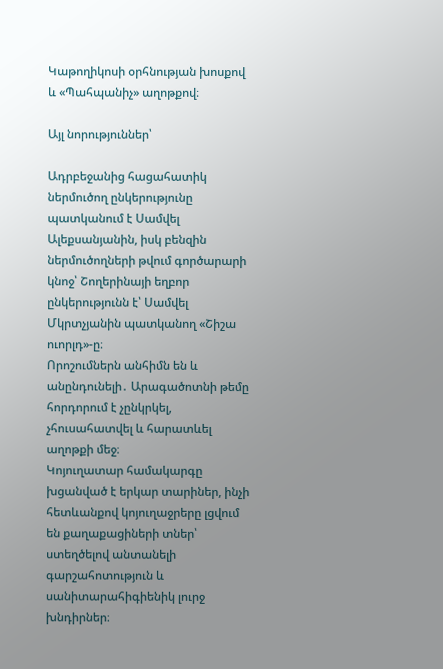Կաթողիկոսի օրհնության խոսքով և «Պահպանիչ» աղոթքով։

Այլ նորություններ՝

Ադրբեջանից հացահատիկ ներմուծող ընկերությունը պատկանում է Սամվել Ալեքսանյանին, իսկ բենզին ներմուծողների թվում գործարարի կնոջ՝ Շողերինայի եղբոր ընկերությունն է՝ Սամվել Մկրտչյանին պատկանող «Շիշա ուորլդ»-ը։
Որոշումներն անհիմն են և անընդունելի․ Արագածոտնի թեմը հորդորում է չընկրկել, չհուսահատվել և հարատևել աղոթքի մեջ։
Կոյուղատար համակարգը խցանված է երկար տարիներ, ինչի հետևանքով կոյուղաջրերը լցվում են քաղաքացիների տներ՝ ստեղծելով անտանելի գարշահոտություն և սանիտարահիգիենիկ լուրջ խնդիրներ։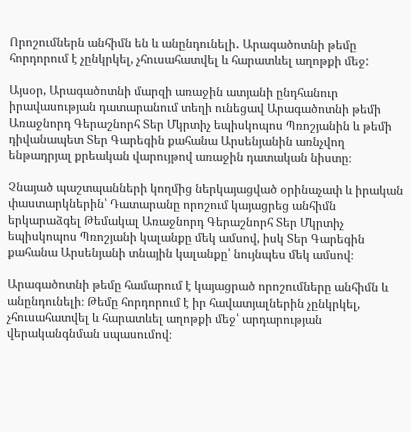Որոշումներն անհիմն են և անընդունելի․ Արագածոտնի թեմը հորդորում է չընկրկել, չհուսահատվել և հարատևել աղոթքի մեջ:

Այսօր, Արագածոտնի մարզի առաջին ատյանի ընդհանուր իրավասության դատարանում տեղի ունեցավ Արագածոտնի թեմի Առաջնորդ Գերաշնորհ Տեր Մկրտիչ եպիսկոպոս Պռոշյանին և թեմի դիվանապետ Տեր Գարեգին քահանա Արսենյանին առնչվող ենթադրյալ քրեական վարույթով առաջին դատական նիստը։

Չնայած պաշտպանների կողմից ներկայացված օրինաչափ և իրական փաստարկներին՝ Դատարանը որոշում կայացրեց անհիմն երկարաձգել Թեմակալ Առաջնորդ Գերաշնորհ Տեր Մկրտիչ եպիսկոպոս Պռոշյանի կալանքը մեկ ամսով, իսկ Տեր Գարեգին քահանա Արսենյանի տնային կալանքը՝ նույնպես մեկ ամսով։

Արագածոտնի թեմը համարում է կայացրած որոշումները անհիմն և անընդունելի։ Թեմը հորդորում է իր հավատյալներին չընկրկել, չհուսահատվել և հարատևել աղոթքի մեջ՝ արդարության վերականգնման սպասումով։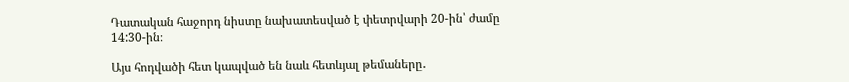Դատական հաջորդ նիստը նախատեսված է փետրվարի 20-ին՝ ժամը 14:30-ին։

Այս հոդվածի հետ կապված են նաև հետևյալ թեմաները․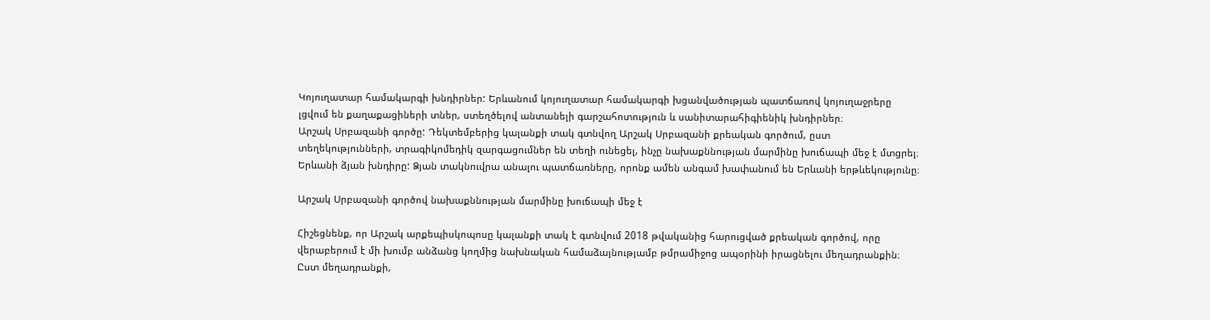Կոյուղատար համակարգի խնդիրներ: Երևանում կոյուղատար համակարգի խցանվածության պատճառով կոյուղաջրերը լցվում են քաղաքացիների տներ, ստեղծելով անտանելի գարշահոտություն և սանիտարահիգիենիկ խնդիրներ։
Արշակ Սրբազանի գործը: Դեկտեմբերից կալանքի տակ գտնվող Արշակ Սրբազանի քրեական գործում, ըստ տեղեկությունների, տրագիկոմեդիկ զարգացումներ են տեղի ունեցել, ինչը նախաքննության մարմինը խուճապի մեջ է մտցրել։
Երևանի ձյան խնդիրը: Ձյան տակնուվրա անալու պատճառները, որոնք ամեն անգամ խափանում են Երևանի երթևեկությունը։

Արշակ Սրբազանի գործով նախաքննության մարմինը խուճապի մեջ է

Հիշեցնենք, որ Արշակ արքեպիսկոպոսը կալանքի տակ է գտնվում 2018 թվականից հարուցված քրեական գործով, որը վերաբերում է մի խումբ անձանց կողմից նախնական համաձայնությամբ թմրամիջոց ապօրինի իրացնելու մեղադրանքին։ Ըստ մեղադրանքի,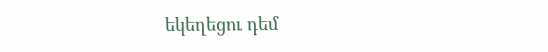եկեղեցու դեմ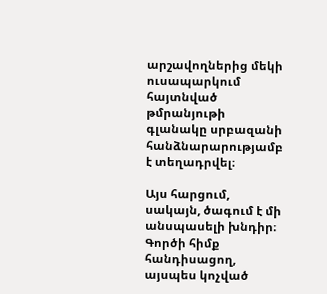արշավողներից մեկի ուսապարկում հայտնված թմրանյութի գլանակը սրբազանի հանձնարարությամբ է տեղադրվել։

Այս հարցում, սակայն, ծագում է մի անսպասելի խնդիր։ Գործի հիմք հանդիսացող, այսպես կոչված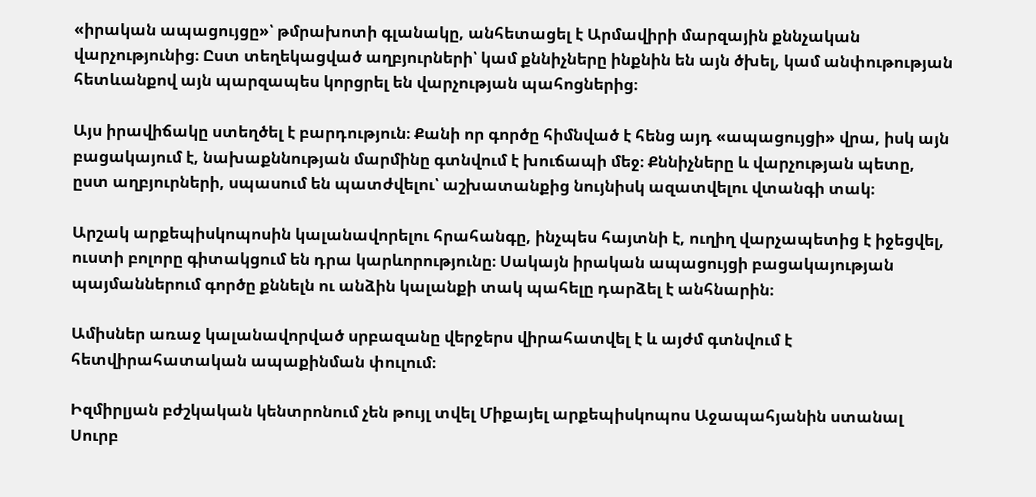«իրական ապացույցը»՝ թմրախոտի գլանակը, անհետացել է Արմավիրի մարզային քննչական վարչությունից։ Ըստ տեղեկացված աղբյուրների՝ կամ քննիչները ինքնին են այն ծխել, կամ անփութության հետևանքով այն պարզապես կորցրել են վարչության պահոցներից։

Այս իրավիճակը ստեղծել է բարդություն։ Քանի որ գործը հիմնված է հենց այդ «ապացույցի» վրա, իսկ այն բացակայում է, նախաքննության մարմինը գտնվում է խուճապի մեջ։ Քննիչները և վարչության պետը, ըստ աղբյուրների, սպասում են պատժվելու՝ աշխատանքից նույնիսկ ազատվելու վտանգի տակ։

Արշակ արքեպիսկոպոսին կալանավորելու հրահանգը, ինչպես հայտնի է, ուղիղ վարչապետից է իջեցվել, ուստի բոլորը գիտակցում են դրա կարևորությունը։ Սակայն իրական ապացույցի բացակայության պայմաններում գործը քննելն ու անձին կալանքի տակ պահելը դարձել է անհնարին։

Ամիսներ առաջ կալանավորված սրբազանը վերջերս վիրահատվել է և այժմ գտնվում է հետվիրահատական ապաքինման փուլում։

Իզմիրլյան բժշկական կենտրոնում չեն թույլ տվել Միքայել արքեպիսկոպոս Աջապահյանին ստանալ Սուրբ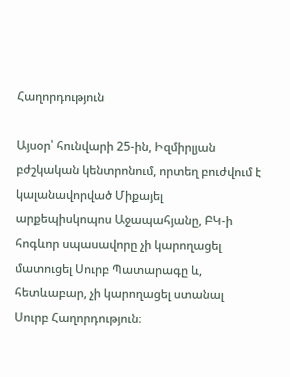Հաղորդություն

Այսօր՝ հունվարի 25-ին, Իզմիրլյան բժշկական կենտրոնում, որտեղ բուժվում է կալանավորված Միքայել արքեպիսկոպոս Աջապահյանը, ԲԿ-ի հոգևոր սպասավորը չի կարողացել մատուցել Սուրբ Պատարագը և, հետևաբար, չի կարողացել ստանալ Սուրբ Հաղորդություն։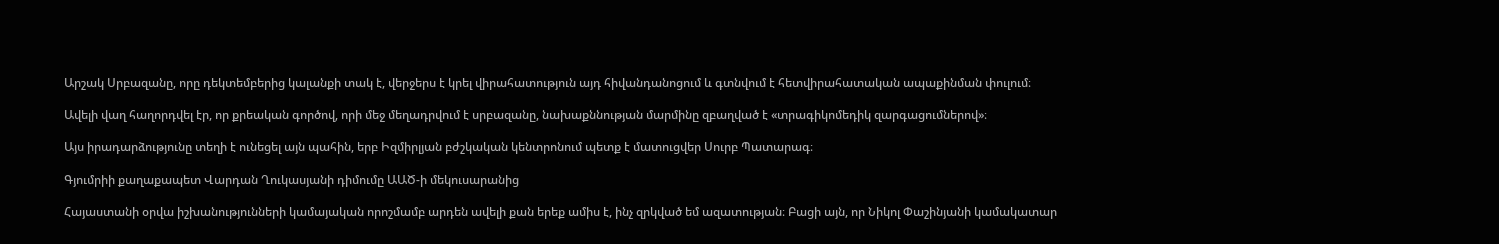Արշակ Սրբազանը, որը դեկտեմբերից կալանքի տակ է, վերջերս է կրել վիրահատություն այդ հիվանդանոցում և գտնվում է հետվիրահատական ապաքինման փուլում։

Ավելի վաղ հաղորդվել էր, որ քրեական գործով, որի մեջ մեղադրվում է սրբազանը, նախաքննության մարմինը զբաղված է «տրագիկոմեդիկ զարգացումներով»։

Այս իրադարձությունը տեղի է ունեցել այն պահին, երբ Իզմիրլյան բժշկական կենտրոնում պետք է մատուցվեր Սուրբ Պատարագ։

Գյումրիի քաղաքապետ Վարդան Ղուկասյանի դիմումը ԱԱԾ-ի մեկուսարանից

Հայաստանի օրվա իշխանությունների կամայական որոշմամբ արդեն ավելի քան երեք ամիս է, ինչ զրկված եմ ազատության։ Բացի այն, որ Նիկոլ Փաշինյանի կամակատար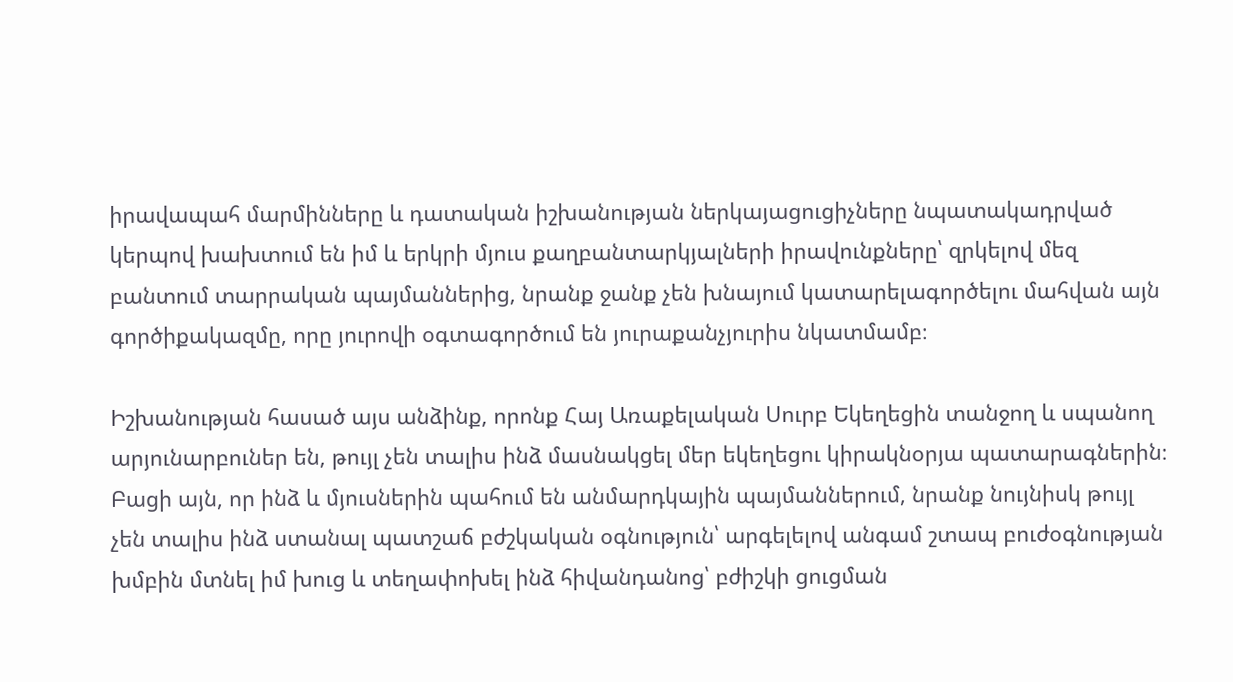իրավապահ մարմինները և դատական իշխանության ներկայացուցիչները նպատակադրված կերպով խախտում են իմ և երկրի մյուս քաղբանտարկյալների իրավունքները՝ զրկելով մեզ բանտում տարրական պայմաններից, նրանք ջանք չեն խնայում կատարելագործելու մահվան այն գործիքակազմը, որը յուրովի օգտագործում են յուրաքանչյուրիս նկատմամբ։

Իշխանության հասած այս անձինք, որոնք Հայ Առաքելական Սուրբ Եկեղեցին տանջող և սպանող արյունարբուներ են, թույլ չեն տալիս ինձ մասնակցել մեր եկեղեցու կիրակնօրյա պատարագներին։ Բացի այն, որ ինձ և մյուսներին պահում են անմարդկային պայմաններում, նրանք նույնիսկ թույլ չեն տալիս ինձ ստանալ պատշաճ բժշկական օգնություն՝ արգելելով անգամ շտապ բուժօգնության խմբին մտնել իմ խուց և տեղափոխել ինձ հիվանդանոց՝ բժիշկի ցուցման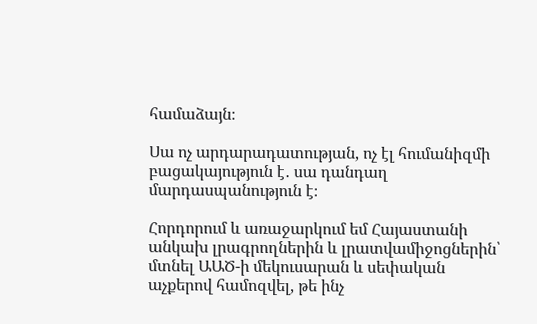համաձայն։

Սա ոչ արդարադատության, ոչ էլ հումանիզմի բացակայություն է․ սա դանդաղ մարդասպանություն է։

Հորդորում և առաջարկում եմ Հայաստանի անկախ լրագրողներին և լրատվամիջոցներին՝ մտնել ԱԱԾ-ի մեկուսարան և սեփական աչքերով համոզվել, թե ինչ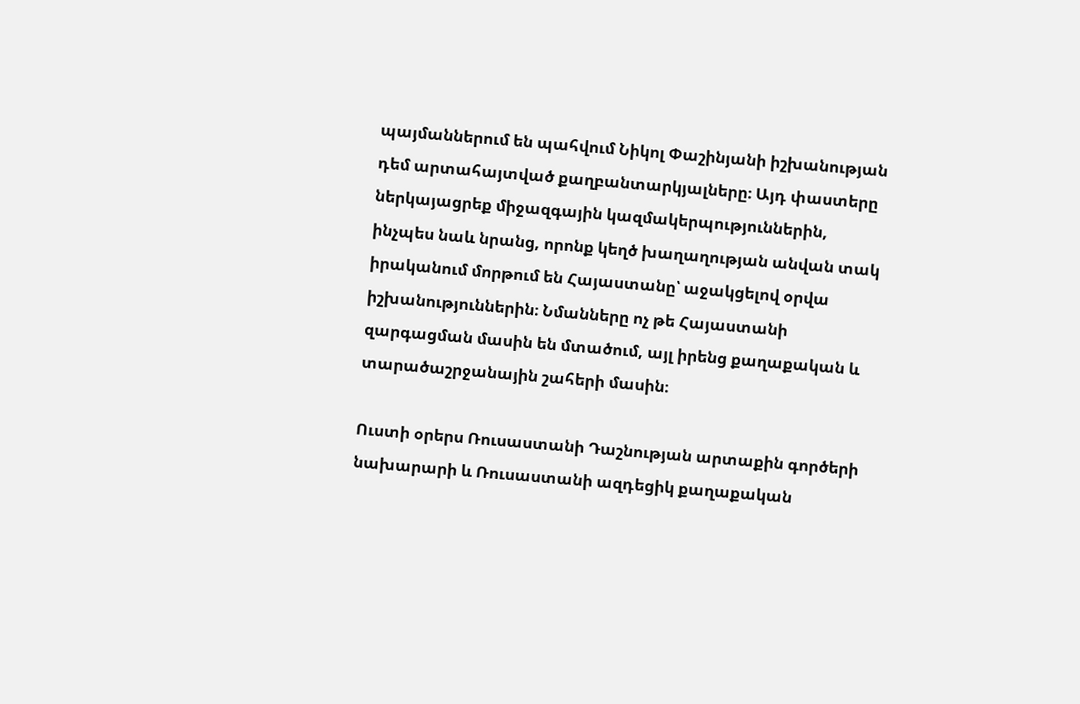պայմաններում են պահվում Նիկոլ Փաշինյանի իշխանության դեմ արտահայտված քաղբանտարկյալները։ Այդ փաստերը ներկայացրեք միջազգային կազմակերպություններին, ինչպես նաև նրանց, որոնք կեղծ խաղաղության անվան տակ իրականում մորթում են Հայաստանը՝ աջակցելով օրվա իշխանություններին։ Նմանները ոչ թե Հայաստանի զարգացման մասին են մտածում, այլ իրենց քաղաքական և տարածաշրջանային շահերի մասին։

Ուստի օրերս Ռուսաստանի Դաշնության արտաքին գործերի նախարարի և Ռուսաստանի ազդեցիկ քաղաքական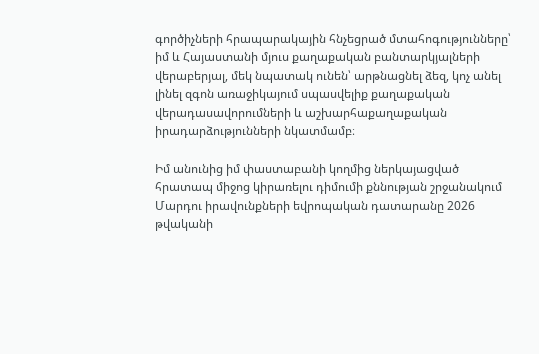գործիչների հրապարակային հնչեցրած մտահոգությունները՝ իմ և Հայաստանի մյուս քաղաքական բանտարկյալների վերաբերյալ, մեկ նպատակ ունեն՝ արթնացնել ձեզ, կոչ անել լինել զգոն առաջիկայում սպասվելիք քաղաքական վերադասավորումների և աշխարհաքաղաքական իրադարձությունների նկատմամբ։

Իմ անունից իմ փաստաբանի կողմից ներկայացված հրատապ միջոց կիրառելու դիմումի քննության շրջանակում Մարդու իրավունքների եվրոպական դատարանը 2026 թվականի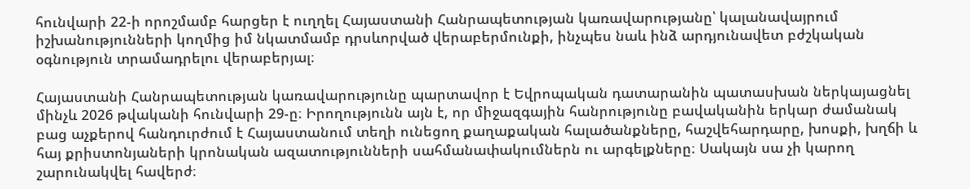հունվարի 22-ի որոշմամբ հարցեր է ուղղել Հայաստանի Հանրապետության կառավարությանը՝ կալանավայրում իշխանությունների կողմից իմ նկատմամբ դրսևորված վերաբերմունքի, ինչպես նաև ինձ արդյունավետ բժշկական օգնություն տրամադրելու վերաբերյալ։

Հայաստանի Հանրապետության կառավարությունը պարտավոր է Եվրոպական դատարանին պատասխան ներկայացնել մինչև 2026 թվականի հունվարի 29-ը։ Իրողությունն այն է, որ միջազգային հանրությունը բավականին երկար ժամանակ բաց աչքերով հանդուրժում է Հայաստանում տեղի ունեցող քաղաքական հալածանքները, հաշվեհարդարը, խոսքի, խղճի և հայ քրիստոնյաների կրոնական ազատությունների սահմանափակումներն ու արգելքները։ Սակայն սա չի կարող շարունակվել հավերժ։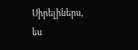Սիրելիներս, ես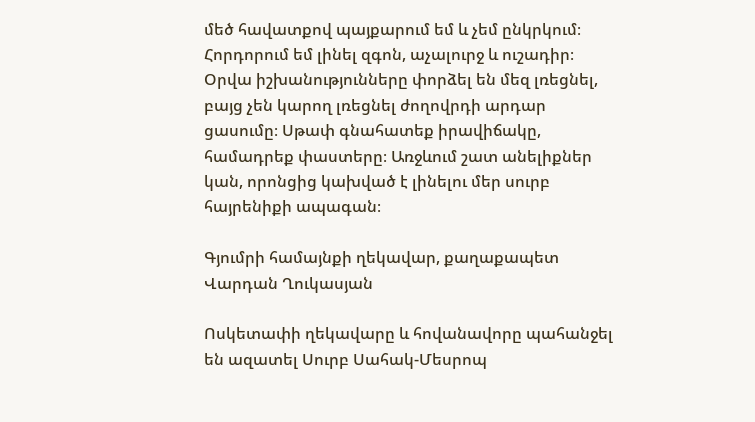մեծ հավատքով պայքարում եմ և չեմ ընկրկում։ Հորդորում եմ լինել զգոն, աչալուրջ և ուշադիր։ Օրվա իշխանությունները փորձել են մեզ լռեցնել, բայց չեն կարող լռեցնել ժողովրդի արդար ցասումը։ Սթափ գնահատեք իրավիճակը, համադրեք փաստերը։ Առջևում շատ անելիքներ կան, որոնցից կախված է լինելու մեր սուրբ հայրենիքի ապագան։

Գյումրի համայնքի ղեկավար, քաղաքապետ
Վարդան Ղուկասյան

Ոսկետափի ղեկավարը և հովանավորը պահանջել են ազատել Սուրբ Սահակ-Մեսրոպ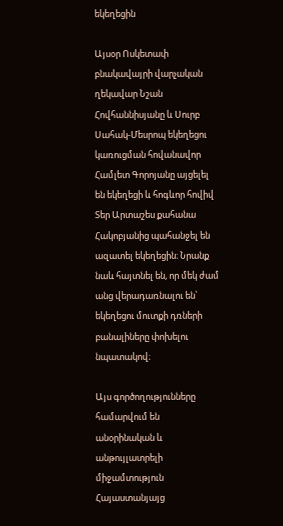եկեղեցին

Այսօր Ոսկետափ բնակավայրի վարչական ղեկավար Նշան Հովհաննիսյանը և Սուրբ Սահակ-Մեսրոպ եկեղեցու կառուցման հովանավոր Համլետ Գորոյանը այցելել են եկեղեցի և հոգևոր հովիվ Տեր Արտաշես քահանա Հակոբյանից պահանջել են ազատել եկեղեցին։ Նրանք նաև հայտնել են, որ մեկ ժամ անց վերադառնալու են՝ եկեղեցու մուտքի դռների բանալիները փոխելու նպատակով։

Այս գործողությունները համարվում են անօրինական և անթույլատրելի միջամտություն Հայաստանյայց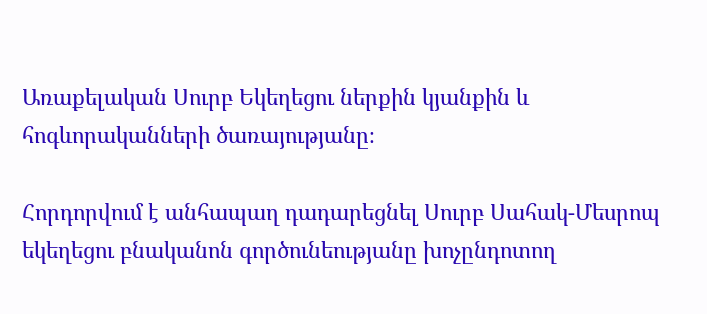Առաքելական Սուրբ Եկեղեցու ներքին կյանքին և հոգևորականների ծառայությանը։

Հորդորվում է անհապաղ դադարեցնել Սուրբ Սահակ-Մեսրոպ եկեղեցու բնականոն գործունեությանը խոչընդոտող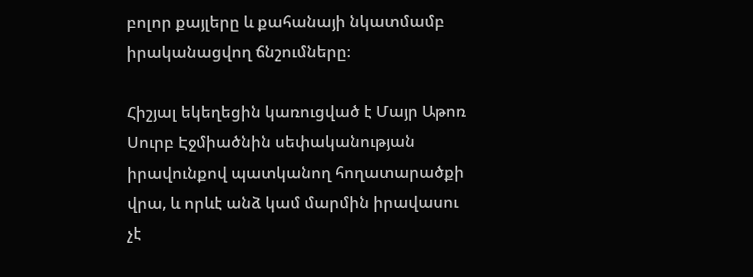բոլոր քայլերը և քահանայի նկատմամբ իրականացվող ճնշումները։

Հիշյալ եկեղեցին կառուցված է Մայր Աթոռ Սուրբ Էջմիածնին սեփականության իրավունքով պատկանող հողատարածքի վրա, և որևէ անձ կամ մարմին իրավասու չէ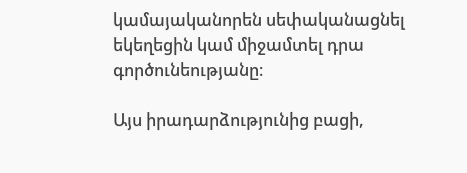կամայականորեն սեփականացնել եկեղեցին կամ միջամտել դրա գործունեությանը։

Այս իրադարձությունից բացի,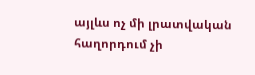այլևս ոչ մի լրատվական հաղորդում չի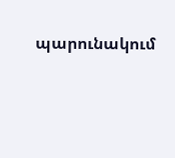պարունակում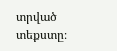տրված տեքստը։